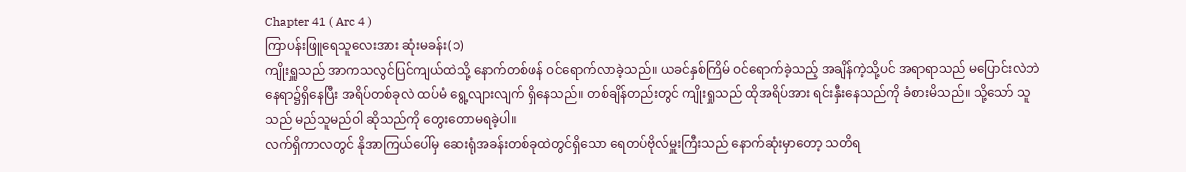Chapter 41 ( Arc 4 )
ကြာပန်းဖြူရေသူလေးအား ဆုံးမခန်း(၁)
ကျိုးရှူသည် အာကသလွင်ပြင်ကျယ်ထဲသို့ နောက်တစ်ဖန် ဝင်ရောက်လာခဲ့သည်။ ယခင်နှစ်ကြိမ် ဝင်ရောက်ခဲ့သည့် အချိန်ကဲ့သို့ပင် အရာရာသည် မပြောင်းလဲဘဲ နေရာ၌ရှိနေပြီး အရိပ်တစ်ခုလဲ ထပ်မံ ရွေ့လျားလျက် ရှိနေသည်။ တစ်ချိန်တည်းတွင် ကျိုးရှုသည် ထိုအရိပ်အား ရင်းနှီးနေသည်ကို ခံစားမိသည်။ သို့သော် သူသည် မည်သူမည်ဝါ ဆိုသည်ကို တွေးတောမရခဲ့ပါ။
လက်ရှိကာလတွင် နိုအာကြယ်ပေါ်မှ ဆေးရုံအခန်းတစ်ခုထဲတွင်ရှိသော ရေတပ်ဗိုလ်မှူးကြီးသည် နောက်ဆုံးမှာတော့ သတိရ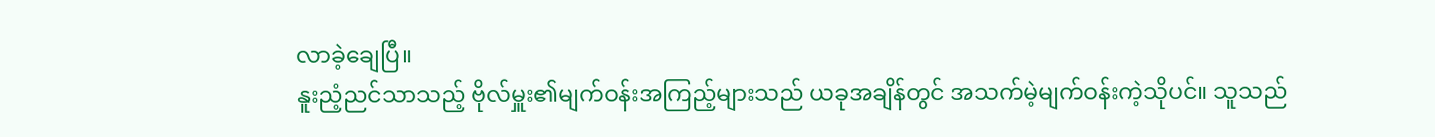လာခဲ့ချေပြီ။
နူးညံ့ညင်သာသည့် ဗိုလ်မှူး၏မျက်ဝန်းအကြည့်များသည် ယခုအချိန်တွင် အသက်မဲ့မျက်ဝန်းကဲ့သိုပင်။ သူသည်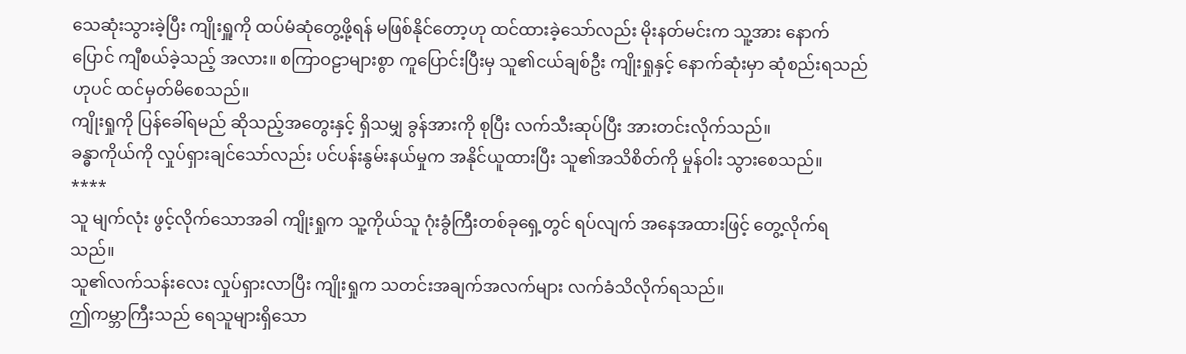သေဆုံးသွားခဲ့ပြီး ကျိုးရှူကို ထပ်မံဆုံတွေ့ဖို့ရန် မဖြစ်နိုင်တော့ဟု ထင်ထားခဲ့သော်လည်း မိုးနတ်မင်းက သူ့အား နောက်ပြောင် ကျီစယ်ခဲ့သည့် အလား။ စကြာဝဠာများစွာ ကူပြောင်းပြီးမှ သူ၏ငယ်ချစ်ဦး ကျိုးရှုနှင့် နောက်ဆုံးမှာ ဆုံစည်းရသည်ဟုပင် ထင်မှတ်မိစေသည်။
ကျိုးရှုကို ပြန်ခေါ်ရမည် ဆိုသည့်အတွေးနှင့် ရှိသမျှ ခွန်အားကို စုပြီး လက်သီးဆုပ်ပြီး အားတင်းလိုက်သည်။
ခန္ဓာကိုယ်ကို လှုပ်ရှားချင်သော်လည်း ပင်ပန်းနွမ်းနယ်မှုက အနိုင်ယူထားပြီး သူ၏အသိစိတ်ကို မှုန်ဝါး သွားစေသည်။
****
သူ မျက်လုံး ဖွင့်လိုက်သောအခါ ကျိုးရှုက သူ့ကိုယ်သူ ဂုံးခွံကြီးတစ်ခုရှေ့တွင် ရပ်လျက် အနေအထားဖြင့် တွေ့လိုက်ရသည်။
သူ၏လက်သန်းလေး လှုပ်ရှားလာပြီး ကျိုးရှုက သတင်းအချက်အလက်များ လက်ခံသိလိုက်ရသည်။
ဤကမ္ဘာကြီးသည် ရေသူများရှိသော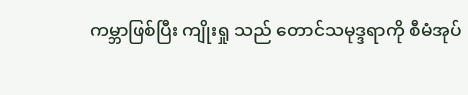ကမ္ဘာဖြစ်ပြီး ကျိုးရှု သည် တောင်သမုဒ္ဒရာကို စီမံအုပ်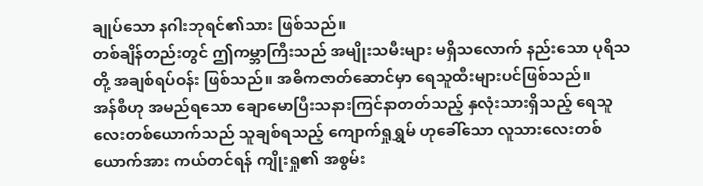ချုပ်သော နဂါးဘုရင်၏သား ဖြစ်သည်။
တစ်ချိန်တည်းတွင် ဤကမ္ဘာကြီးသည် အမျိုးသမီးများ မရှိသလောက် နည်းသော ပုရိသတို့ အချစ်ရပ်ဝန်း ဖြစ်သည်။ အဓိကဇာတ်ဆောင်မှာ ရေသူထီးများပင်ဖြစ်သည်။
အန်စီဟု အမည်ရသော ချောမောပြီးသနားကြင်နာတတ်သည့် နှလုံးသားရှိသည့် ရေသူလေးတစ်ယောက်သည် သူချစ်ရသည့် ကျောက်ရှုရွှမ် ဟုခေါ်သော လူသားလေးတစ်ယောက်အား ကယ်တင်ရန် ကျိုးရှု၏ အစွမ်း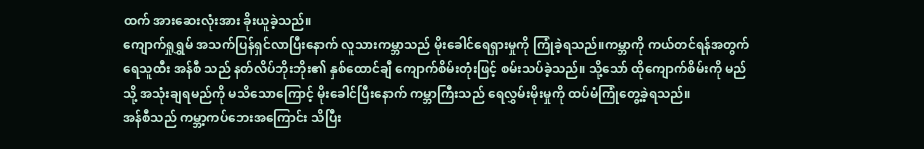ထက် အားဆေးလုံးအား ခိုးယူခဲ့သည်။
ကျောက်ရှုရွှမ် အသက်ပြန်ရှင်လာပြီးနောက် လူသားကမ္ဘာသည် မိုးခေါင်ရေရှားမှုကို ကြုံခဲ့ရသည်။ကမ္ဘာကို ကယ်တင်ရန်အတွက် ရေသူထီး အန်စီ သည် နတ်လိပ်ဘိုးဘိုး၏ နှစ်ထောင်ချီ ကျောက်စိမ်းတုံးဖြင့် စမ်းသပ်ခဲ့သည်။ သို့သော် ထိုကျောက်စိမ်းကို မည်သို့ အသုံးချရမည်ကို မသိသောကြောင့် မိုးခေါင်ပြီးနောက် ကမ္ဘာကြီးသည် ရေလွှမ်းမိုးမှုကို ထပ်မံကြုံတွေ့ခဲ့ရသည်။
အန်စီသည် ကမ္ဘာ့ကပ်ဘေးအကြောင်း သိပြီး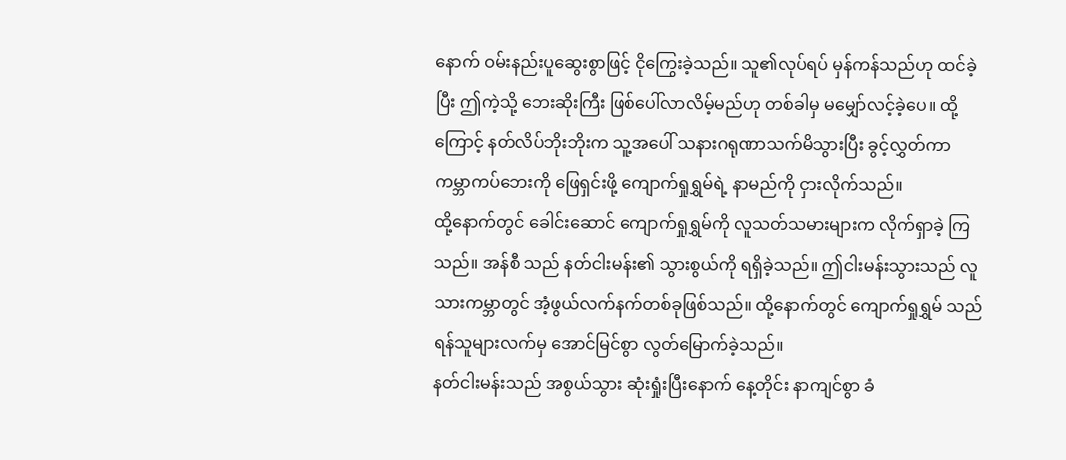နောက် ဝမ်းနည်းပူဆွေးစွာဖြင့် ငိုကြွေးခဲ့သည်။ သူ၏လုပ်ရပ် မှန်ကန်သည်ဟု ထင်ခဲ့ပြီး ဤကဲ့သို့ ဘေးဆိုးကြီး ဖြစ်ပေါ်လာလိမ့်မည်ဟု တစ်ခါမှ မမျှော်လင့်ခဲ့ပေ။ ထို့ကြောင့် နတ်လိပ်ဘိုးဘိုးက သူ့အပေါ် သနားဂရုဏာသက်မိသွားပြီး ခွင့်လွှတ်ကာ ကမ္ဘာကပ်ဘေးကို ဖြေရှင်းဖို့ ကျောက်ရှုရွှမ်ရဲ့ နာမည်ကို ငှားလိုက်သည်။
ထို့နောက်တွင် ခေါင်းဆောင် ကျောက်ရှုရွှမ်ကို လူသတ်သမားများက လိုက်ရှာခဲ့ ကြသည်။ အန်စီ သည် နတ်ငါးမန်း၏ သွားစွယ်ကို ရရှိခဲ့သည်။ ဤငါးမန်းသွားသည် လူသားကမ္ဘာတွင် အံ့ဖွယ်လက်နက်တစ်ခုဖြစ်သည်။ ထို့နောက်တွင် ကျောက်ရှုရွှမ် သည်ရန်သူများလက်မှ အောင်မြင်စွာ လွတ်မြောက်ခဲ့သည်။
နတ်ငါးမန်းသည် အစွယ်သွား ဆုံးရှုံးပြီးနောက် နေ့တိုင်း နာကျင်စွာ ခံ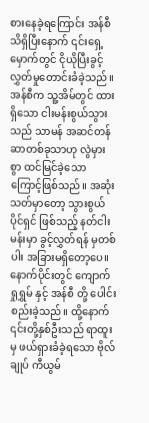စားနေခဲ့ရကြောင်း အန်စီ သိရှိပြီးနောက် ၎င်းရှေ့မှောက်တွင် ငိုယိုပြီးခွင့်လွှတ်မှုတောင်းခံခဲ့သည်။ အန်စီက သူ့အိမ်တွင် ထားရှိသော ငါးမန်းစွယ်သွားသည် သာမန် အဆင်တန်ဆာတစ်ခုသာဟု လွဲမှားစွာ ထင်မြင်ခဲ့သောကြောင့်ဖြစ်သည်။ အဆုံးသတ်မှာတော့ သွားစွယ်ပိုင်ရှင် ဖြစ်သည့် နတ်ငါးမန်းမှာ ခွင့်လွှတ်ရန် မှတစ်ပါး အခြားမရှိတော့ပေ။
နောက်ပိုင်းတွင် ကျောက်ရှုရွှမ် နှင့် အန်စီ တို့ ပေါင်းစည်းခဲ့သည်။ ထို့နောက် ၎င်းတို့နှစ်ဦးသည် ရာထူးမှ ဖယ်ရှားခံခဲ့ရသော ဗိုလ်ချုပ် ကီယွမ်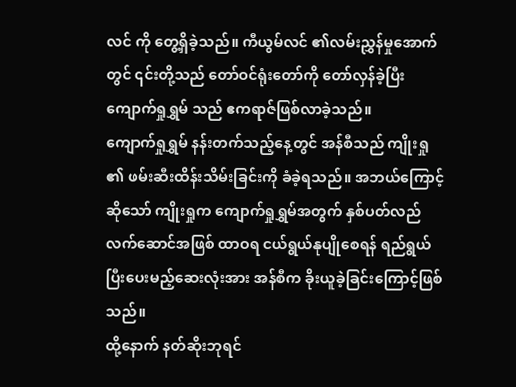လင် ကို တွေ့ရှိခဲ့သည်။ ကီယွမ်လင် ၏လမ်းညွှန်မှုအောက်တွင် ၎င်းတို့သည် တော်ဝင်ရုံးတော်ကို တော်လှန်ခဲ့ပြီး ကျောက်ရှုရွှမ် သည် ဧကရာဇ်ဖြစ်လာခဲ့သည်။
ကျောက်ရှုရွှမ် နန်းတက်သည့်နေ့တွင် အန်စီသည် ကျိုးရှု ၏ ဖမ်းဆီးထိန်းသိမ်းခြင်းကို ခံခဲ့ရသည်။ အဘယ်ကြောင့်ဆိုသော် ကျိုးရှုက ကျောက်ရှုရွှမ်အတွက် နှစ်ပတ်လည်လက်ဆောင်အဖြစ် ထာဝရ ငယ်ရွယ်နုပျိုစေရန် ရည်ရွယ်ပြီးပေးမည့်ဆေးလုံးအား အန်စီက ခိုးယူခဲ့ခြင်းကြောင့်ဖြစ်သည်။
ထို့နောက် နတ်ဆိုးဘုရင်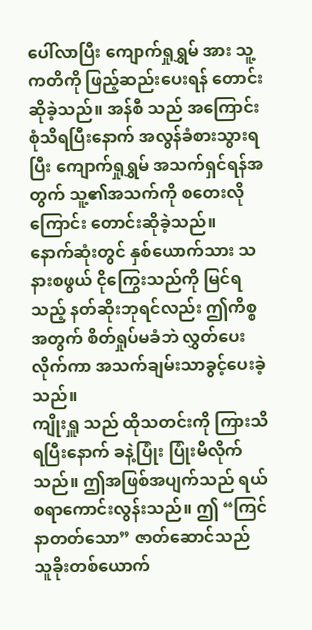ပေါ်လာပြီး ကျောက်ရှုရွှမ် အား သူ့ကတိကို ဖြည့်ဆည်းပေးရန် တောင်းဆိုခဲ့သည်။ အန်စီ သည် အကြောင်းစုံသိရပြီးနောက် အလွန်ခံစားသွားရပြီး ကျောက်ရှုရွှမ် အသက်ရှင်ရန်အတွက် သူ့၏အသက်ကို စတေးလိုကြောင်း တောင်းဆိုခဲ့သည်။
နောက်ဆုံးတွင် နှစ်ယောက်သား သနားစဖွယ် ငိုကြွေးသည်ကို မြင်ရသည့် နတ်ဆိုးဘုရင်လည်း ဤကိစ္စအတွက် စိတ်ရှုပ်မခံဘဲ လွှတ်ပေးလိုက်ကာ အသက်ချမ်းသာခွင့်ပေးခဲ့သည်။
ကျိုးရှူ သည် ထိုသတင်းကို ကြားသိရပြီးနောက် ခနဲ့ပြုံး ပြုံးမိလိုက်သည်။ ဤအဖြစ်အပျက်သည် ရယ်စရာကောင်းလွန်းသည်။ ဤ “ကြင်နာတတ်သော” ဇာတ်ဆောင်သည် သူခိုးတစ်ယောက်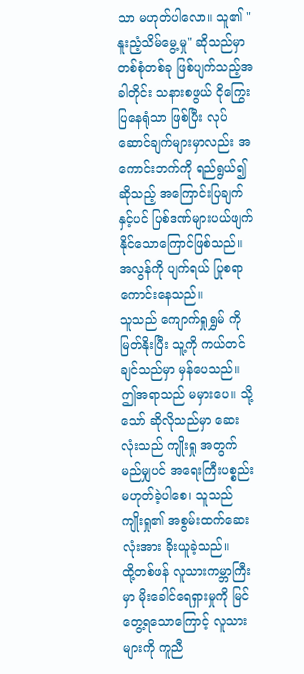သာ မဟုတ်ပါလော။ သူ၏ "နူးညံ့သိမ်မွေ့မှု" ဆိုသည်မှာ တစ်စုံတစ်ခု ဖြစ်ပျက်သည့်အခါတိုင်း သနားစဖွယ် ငိုကြွေးပြနေရုံသာ ဖြစ်ပြီး လုပ်ဆောင်ချက်များမှာလည်း အကောင်းဘက်ကို ရည်ရွယ်၍ဆိုသည့် အကြောင်းပြချက်နှင့်ပင် ပြစ်ဒဏ်များပယ်ဖျက်နိုင်သောကြောင်ဖြစ်သည်။ အလွန်ကို ပျက်ရယ် ပြုစရာ ကောင်းနေသည်။
သူသည် ကျောက်ရှုရွှမ် ကို မြတ်နိုးပြီး သူ့ကို ကယ်တင်ချင်သည်မှာ မှန်ပေသည်။ ဤအရာသည် မမှားပေ။ သို့သော် ဆိုလိုသည်မှာ ဆေးလုံးသည် ကျိုးရှု အတွက် မည်မျှပင် အရေးကြီးပစ္စည်းမဟုတ်ခဲ့ပါစေ၊ သူသည် ကျိုးရှု၏ အစွမ်းထက်ဆေးလုံးအား ခိုးယူခဲ့သည်။
ထို့တစ်ဖန် လူသားကမ္ဘာကြီးမှာ မိုးခေါင်ရေရှားမှုကို မြင်တွေ့ရသောကြောင့် လူသားများကို ကူညီ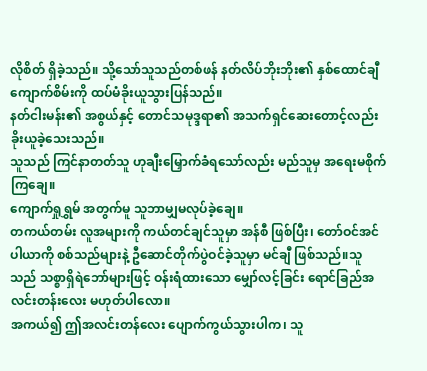လိုစိတ် ရှိခဲ့သည်။ သို့သော်သူသည်တစ်ဖန် နတ်လိပ်ဘိုးဘိုး၏ နှစ်ထောင်ချီ ကျောက်စိမ်းကို ထပ်မံခိုးယူသွားပြန်သည်။
နတ်ငါးမန်း၏ အစွယ်နှင့် တောင်သမုဒ္ဒရာ၏ အသက်ရှင်ဆေးတောင့်လည်း ခိုးယူခဲ့သေးသည်။
သူသည် ကြင်နာတတ်သူ ဟုချီးမြှောက်ခံရသော်လည်း မည်သူမှ အရေးမစိုက်ကြချေ။
ကျောက်ရှုရွှမ် အတွက်မူ သူဘာမျှမလုပ်ခဲ့ချေ။
တကယ်တမ်း လူအများကို ကယ်တင်ချင်သူမှာ အန်စီ ဖြစ်ပြီး၊ တော်ဝင်အင်ပါယာကို စစ်သည်များနဲ့ ဦဆောင်တိုက်ပွဲဝင်ခဲ့သူမှာ မင်ချီ ဖြစ်သည်။သူသည် သစ္စာရှိရဲဘော်များဖြင့် ဝန်းရံထားသော မျှော်လင့်ခြင်း ရောင်ခြည်အလင်းတန်းလေး မဟုတ်ပါလော။
အကယ်၍ ဤအလင်းတန်လေး ပျောက်ကွယ်သွားပါက၊ သူ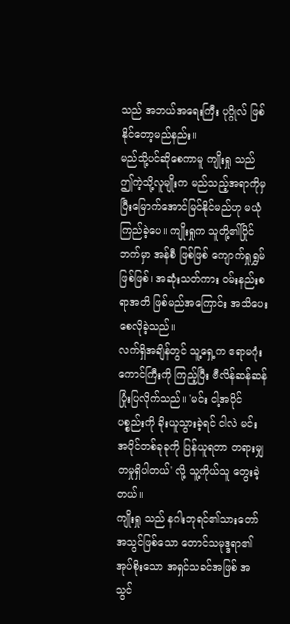သည် အဘယ်အရေးကြီး ပုဂ္ဂိုလ် ဖြစ်နိုင်တော့မည်နည်း။
မည်သို့ပင်ဆိုစေကာမူ ကျိုးရှု သည် ဤကဲ့သို့လူမျိုးက မည်သည့်အရာကိုမှ ပြီးမြောက်အောင်မြင်နိုင်မည်ဟု မယုံကြည်ခဲ့ပေ။ ကျိုးရှုက သူတို့၏ပြိုင်ဘက်မှာ အန်စီ ဖြစ်ဖြစ် ကျောက်ရှုရွှမ် ဖြစ်ဖြစ်၊ အဆုံးသတ်ကား ဝမ်းနည်းစရာအတိ ဖြစ်မည်အကြောင်း အသိပေးစေလိုခဲ့သည်။
လက်ရှိအချိန်တွင် သူ့ရှေ့က ဧရာမဂုံးကောင်ကြီးကို ကြည့်ပြီး ဗီလိန်ဆန်ဆန်ပြုံးပြလိုက်သည်။ 'မင်း ငါ့အပိုင်ပစ္စည်းကို ခိုးယူသွားခဲ့ရင် ငါလဲ မင်း အပိုင်တစ်ခုခုကို ပြန်ယူရတာ တရားမျှတမှုရှိပါတယ်' လို့ သူ့ကိုယ်သူ တွေးခဲ့တယ်။
ကျိုးရှု သည် နဂါးဘုရင်၏သားတော် အသွင်ဖြစ်သော တောင်သမုဒ္ဒရာ၏ အုပ်စိုးသော အရှင်သခင်အဖြစ် အသွင်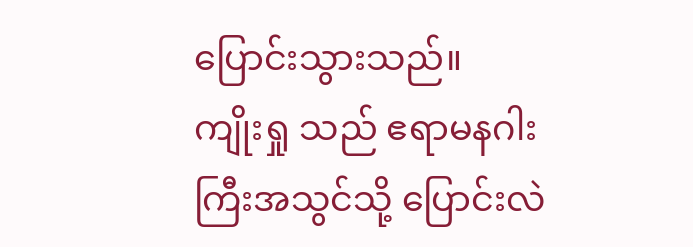ပြောင်းသွားသည်။
ကျိုးရှု သည် ဧရာမနဂါးကြီးအသွင်သို့ ပြောင်းလဲ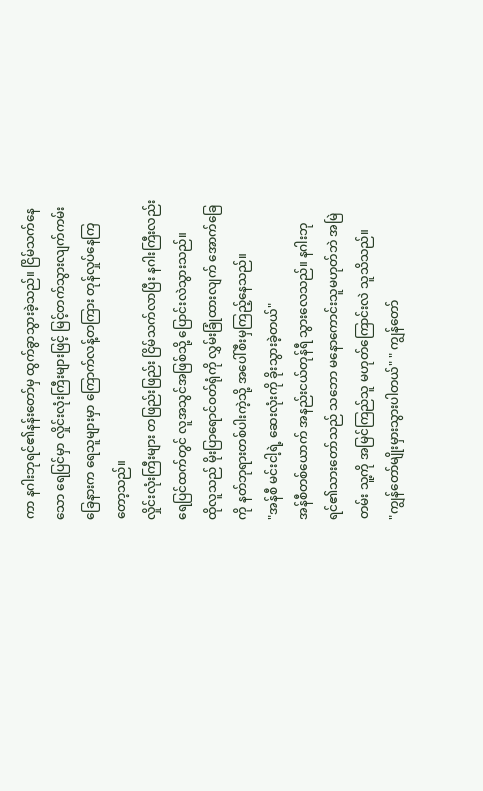ကာ နဂါးဘုရင်၏နန်းတော်မှ ထွက်ခွာသွားခဲ့သည်။ ငြိမ်သက်နေသော ရေပြင်မှာ လှိုင်းလုံးကြီးများဖြင့် မြင့်တက်သွားလျက်ကမ်းခြေနားက ရေသူများမှာ ကြောက်လန့်တကြား တုန်လှုပ်နေကြတော့သည်။
လှိုင်းလုံးကြီးများ တဖြည်းဖြည်း ငြိမ်သက်လာပြီး နဂါးကြီးလည်း ရေပြင်ထက်တွင် လူအသွင်အဖြစ်သို့ ပြောင်းလဲသွားသည်။
ထိုလူသည် မိုးပြာရောင်ဝတ်ရုံကို လွှမ်းခြုံထားလျက် အောက်ခြေကို နတ်ဘုရားတစ်ပါးကဲ့သို့ အပေါ်စီးမှကြည့်နေသည်။
"အန်စီ မင်းငါ့ရဲ့ ဆေးလုံးကို ခိုးသွားခဲ့တယ်"
အန်စီတစ်ယောက် အနည်းငယ်တုန်ရီ သွားလေသည်။ နဂါးဘုရင်၏သားတော်သည် သဘော မနောကောင်းသူမဟုတ်ဘဲ အမြဲတမ်း သူ့ကို အမြင်ကြည်သူ မဟုတ်ကြောင်းလဲ သူသိသည်။
"ကျွန်တော်မျိုးမှားသွားပါတယ်" " ကျွန်တော်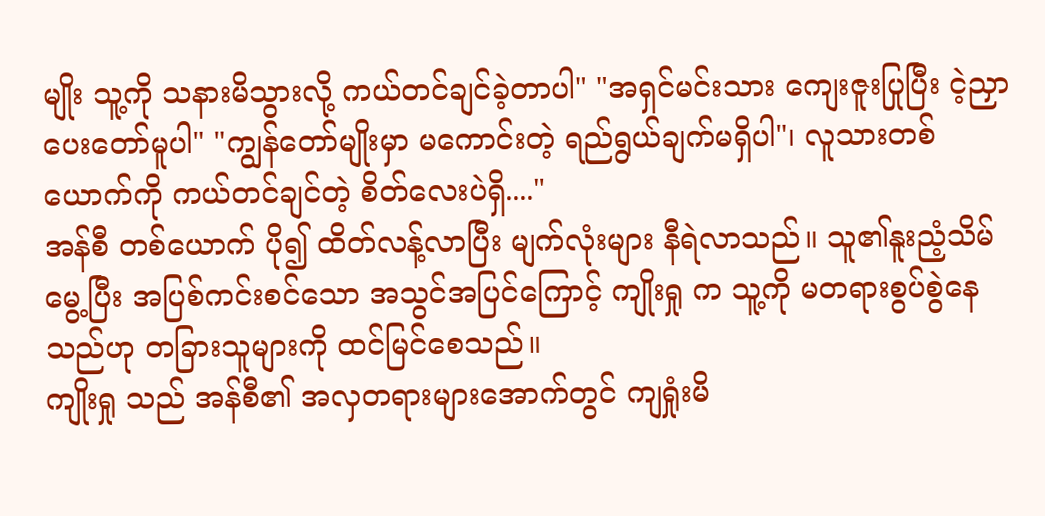မျိုး သူ့ကို သနားမိသွားလို့ ကယ်တင်ချင်ခဲ့တာပါ" "အရှင်မင်းသား ကျေးဇူးပြုပြီး ငဲ့ညှာပေးတော်မူပါ" "ကျွန်တော်မျိုးမှာ မကောင်းတဲ့ ရည်ရွယ်ချက်မရှိပါ"၊ လူသားတစ်ယောက်ကို ကယ်တင်ချင်တဲ့ စိတ်လေးပဲရှိ...."
အန်စီ တစ်ယောက် ပို၍ ထိတ်လန့်လာပြီး မျက်လုံးများ နီရဲလာသည်။ သူ၏နူးညံ့သိမ်မွေ့ပြီး အပြစ်ကင်းစင်သော အသွင်အပြင်ကြောင့် ကျိုးရှု က သူ့ကို မတရားစွပ်စွဲနေသည်ဟု တခြားသူများကို ထင်မြင်စေသည်။
ကျိုးရှု သည် အန်စီ၏ အလှတရားများအောက်တွင် ကျရှုံးမိ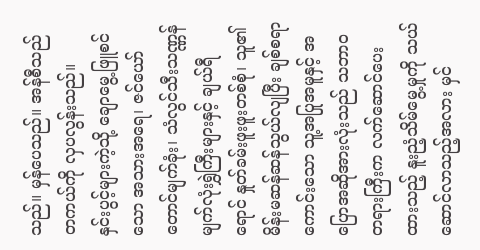သည်။ မှန်ပေသည်။ အန်စီသည် တကယ်ကို လှပလွန်းသည်။
နှင်းပွင့်များကဲ့သို့ ချောမွေ့ဖြူစင်သော အသားအရေ၊ ဇင်ယော်တောင်မျက်ခုံး၊ သံလွင်သီးသဏ္ဏန် မျက်လုံးရွှဲကြီးများနှင့် ချယ်ရီရောင် နှုတ်ခမ်းဖူးဖူးတစ်စုံ၊ သူ၏ မိန်းမဆန်ဆန်သွယ်လျပြီး ချစ်စရာကောင်းသော သူ့အပြုအမူနှင့် အပြောအဆိုအားလုံးသည် သဘာဝတရားကြီးက လက်ဆောင်ပေးထားသည့် နူးညံ့သိမ်မွေ့မှုကို သယ်ဆောင်လာသည့်အလား မှင်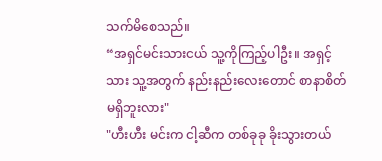သက်မိစေသည်။
“အရှင်မင်းသားငယ် သူ့ကိုကြည့်ပါဦး။ အရှင့်သား သူ့အတွက် နည်းနည်းလေးတောင် စာနာစိတ်မရှိဘူးလား"
"ဟီးဟီး မင်းက ငါ့ဆီက တစ်ခုခု ခိုးသွားတယ်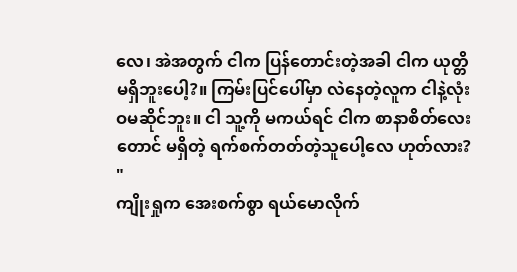လေ၊ အဲအတွက် ငါက ပြန်တောင်းတဲ့အခါ ငါက ယုတ္တိမရှိဘူးပေါ့?။ ကြမ်းပြင်ပေါ်မှာ လဲနေတဲ့လူက ငါနဲ့လုံးဝမဆိုင်ဘူး။ ငါ သူ့ကို မကယ်ရင် ငါက စာနာစိတ်လေးတောင် မရှိတဲ့ ရက်စက်တတ်တဲ့သူပေါ့လေ ဟုတ်လား? "
ကျိုးရှုက အေးစက်စွာ ရယ်မောလိုက်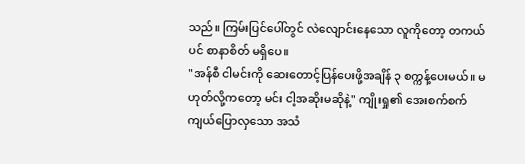သည်။ ကြမ်းပြင်ပေါ်တွင် လဲလျောင်းနေသော လူကိုတော့ တကယ်ပင် စာနာစိတ် မရှိပေ။
"အန်စီ ငါမင်းကို ဆေးတောင့်ပြန်ပေးဖို့အချိန် ၃ စက္ကန့်ပေးမယ်။ မဟုတ်လို့ကတော့ မင်း ငါ့အဆိုးမဆိုနဲ့" ကျိုးရှု၏ အေးစက်စက် ကျယ်ပြောလှသော အသံ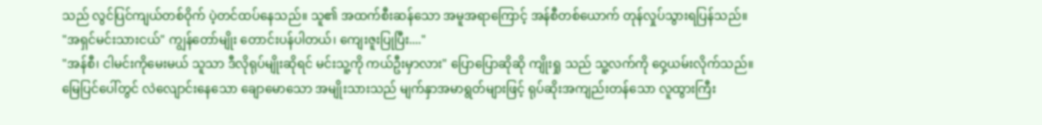သည် လွင်ပြင်ကျယ်တစ်ဝိုက် ပဲ့တင်ထပ်နေသည်။ သူ၏ အထက်စီးဆန်သော အမူအရာကြောင့် အန်စီတစ်ယောက် တုန်လှုပ်သွားရပြန်သည်။
"အရှင်မင်းသားငယ်" ကျွန်တော်မျိုး တောင်းပန်ပါတယ်၊ ကျေးဇူးပြုပြီး...."
"အန်စီ၊ ငါမင်းကိုမေးမယ် သူသာ ဒီလိုရုပ်မျိုးဆိုရင် မင်းသူ့ကို ကယ်ဦးမှာလား" ပြောပြောဆိုဆို ကျိုးရှု သည် သူ့လက်ကို ဝှေ့ယမ်းလိုက်သည်။ မြေပြင်ပေါ်တွင် လဲလျောင်းနေသော ချောမောသော အမျိုးသားသည် မျက်နှာအမာရွတ်များဖြင့် ရုပ်ဆိုးအကျည်းတန်သော လူထွားကြီး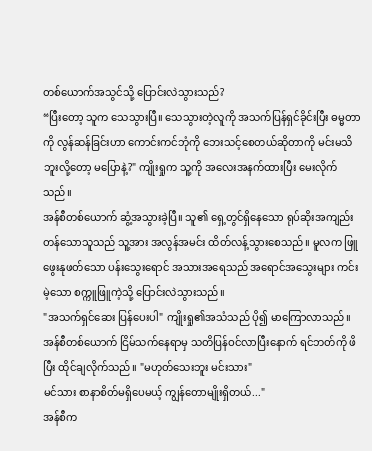တစ်ယောက်အသွင်သို့ ပြောင်းလဲသွားသည်?
“ပြီးတော့ သူက သေသွားပြီ။ သေသွားတဲ့လူကို အသက်ပြန်ရှင်ခိုင်းပြီး ဓမ္မတာကို လွန်ဆန်ခြင်းဟာ ကောင်းကင်ဘုံကို ဘေးသင့်စေတယ်ဆိုတာကို မင်းမသိဘူးလို့တော့ မပြောနဲ့?" ကျိုးရှုက သူ့ကို အလေးအနက်ထားပြီး မေးလိုက်သည်။
အန်စီတစ်ယောက် ဆွံ့အသွားခဲ့ပြီ။ သူ၏ ရှေ့တွင်ရှိနေသော ရုပ်ဆိုးအကျည်းတန်သောသူသည် သူ့အား အလွန်အမင်း ထိတ်လန့်သွားစေသည်။ မူလက ဖြူဖွေးနုဖတ်သော ပန်းသွေးရောင် အသားအရေသည် အရောင်အသွေးများ ကင်းမဲ့သော စက္ကူဖြူကဲ့သို့ ပြောင်းလဲသွားသည်။
"အသက်ရှင်ဆေး ပြန်ပေးပါ" ကျိုးရှု၏အသံသည် ပို၍ မာကြောလာသည်။
အန်စီတစ်ယောက် ငြိမ်သက်နေရာမှ သတိပြန်ဝင်လာပြီးနောက် ရင်ဘတ်ကို ဖိပြီး ထိုင်ချလိုက်သည်။ "မဟုတ်သေးဘူး မင်းသား"
မင်သား စာနာစိတ်မရှိပေမယ့် ကျွန်တောမျိုးရှိတယ်..."
အန်စီက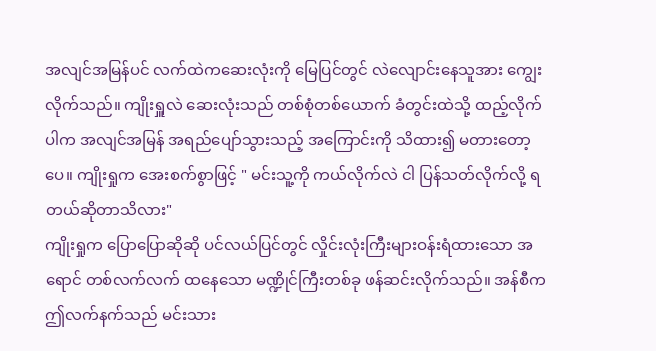အလျင်အမြန်ပင် လက်ထဲကဆေးလုံးကို မြေပြင်တွင် လဲလျောင်းနေသူအား ကျွေးလိုက်သည်။ ကျိုးရှူလဲ ဆေးလုံးသည် တစ်စုံတစ်ယောက် ခံတွင်းထဲသို့ ထည့်လိုက်ပါက အလျင်အမြန် အရည်ပျော်သွားသည့် အကြောင်းကို သိထား၍ မတားတော့ပေ။ ကျိုးရှုက အေးစက်စွာဖြင့် " မင်းသူ့ကို ကယ်လိုက်လဲ ငါ ပြန်သတ်လိုက်လို့ ရတယ်ဆိုတာသိလား"
ကျိုးရှုက ပြောပြောဆိုဆို ပင်လယ်ပြင်တွင် လှိုင်းလုံးကြီးများဝန်းရံထားသော အရောင် တစ်လက်လက် ထနေသော မဏ္ဍိုင်ကြီးတစ်ခု ဖန်ဆင်းလိုက်သည်။ အန်စီက ဤလက်နက်သည် မင်းသား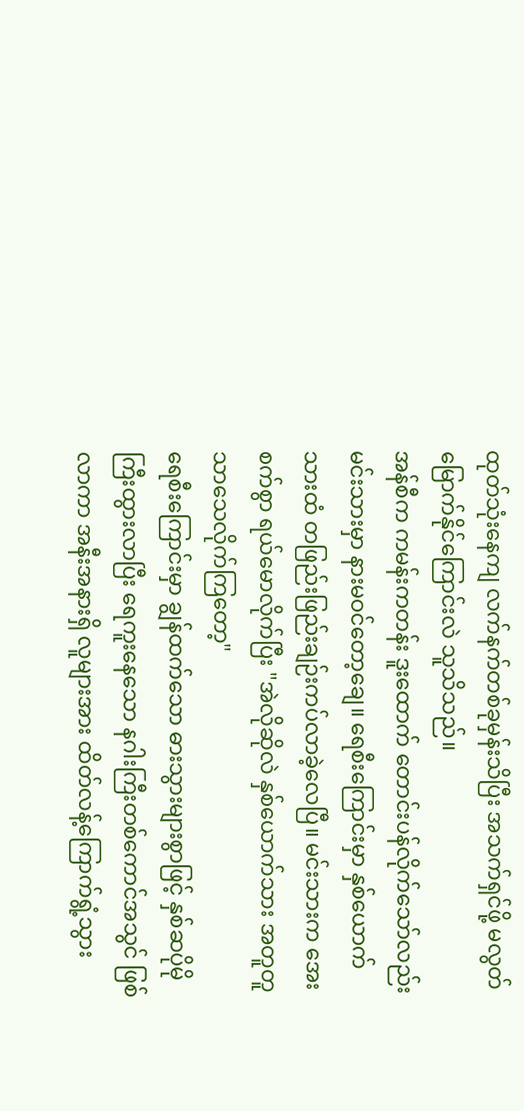ထုတ်သုံးနေကျ လက်နက်တစ်ခုမှန်းသိပြီး အသက်ရှင်ဖို့ မလွတ်မြောက်နိုင်ကြောင်းလဲ သူသိသည်။
အန်စီက ကမန်းကတန်း ဒူးထောက် တောင်းပန်လိုက်သော်လည်း မင်းသားမှာ နားမဝင်တော့ချေ။ ရေစီးကြောင်းမှာ နှစ်ယောက်သားထံ တဖြည်းဖြည်းချဉ်းကပ်လာခဲ့လေပြီ။ မင်းသားက အေးစက်စွာ ရယ်မောလိုက်ပြီး "အဲလိုဆိုလဲ နှစ်ယောက်သား အတူတူသာသေလိုက်ကြတော့"
ရေစီးကြောင်းမှာ ချွန်ထက်သော ဓားသွားများစွာဖြင့် နှစ်ဆပိုမိုကြီးထွားလာပြီး ရေကူးနေသော နဂါးကြီးတစ်ကောင်အသွင် ဖြစ်လာကာ အနီးအနားရှိ လူများအား ထိတ်လန့်ကြောက်ရွံ့သွား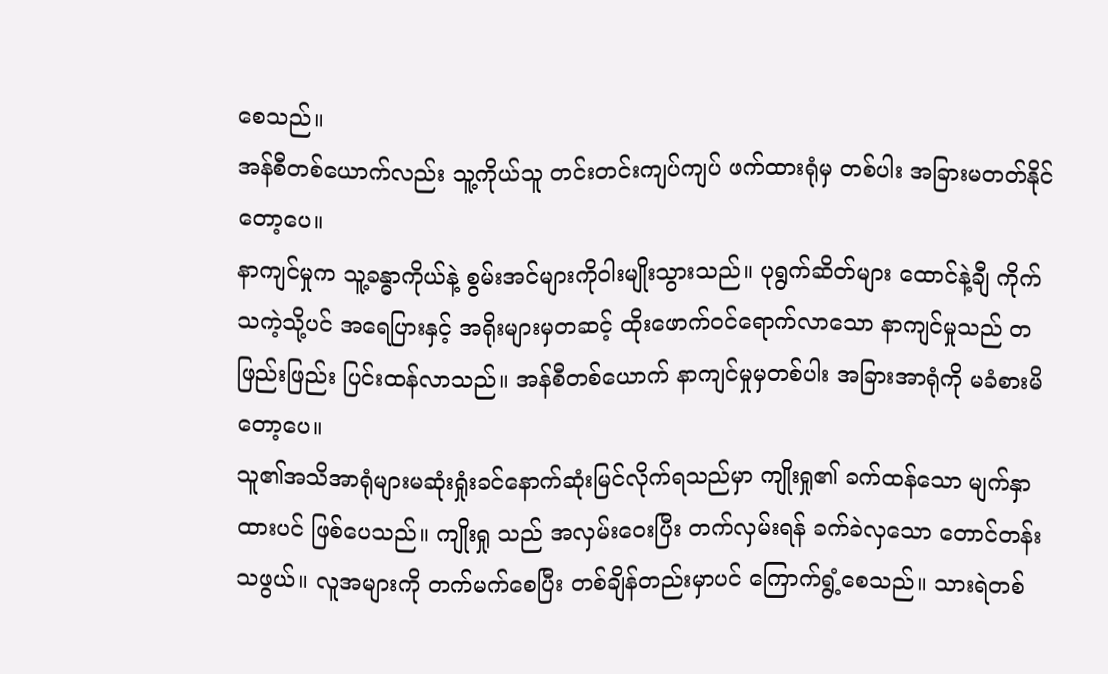စေသည်။
အန်စီတစ်ယောက်လည်း သူ့ကိုယ်သူ တင်းတင်းကျပ်ကျပ် ဖက်ထားရုံမှ တစ်ပါး အခြားမတတ်နိုင်တော့ပေ။
နာကျင်မှုက သူ့ခန္ဓာကိုယ်နဲ့ စွမ်းအင်များကိုဝါးမျိုးသွားသည်။ ပုရွက်ဆိတ်များ ထောင်နဲ့ချီ ကိုက်သကဲ့သို့ပင် အရေပြားနှင့် အရိုးများမှတဆင့် ထိုးဖောက်ဝင်ရောက်လာသော နာကျင်မှုသည် တဖြည်းဖြည်း ပြင်းထန်လာသည်။ အန်စီတစ်ယောက် နာကျင်မှုမှတစ်ပါး အခြားအာရုံကို မခံစားမိတော့ပေ။
သူ၏အသိအာရုံများမဆုံးရှုံးခင်နောက်ဆုံးမြင်လိုက်ရသည်မှာ ကျိုးရှု၏ ခက်ထန်သော မျက်နှာထားပင် ဖြစ်ပေသည်။ ကျိုးရှု သည် အလှမ်းဝေးပြီး တက်လှမ်းရန် ခက်ခဲလှသော တောင်တန်းသဖွယ်။ လူအများကို တက်မက်စေပြီး တစ်ချိန်တည်းမှာပင် ကြောက်ရွံ့စေသည်။ သားရဲတစ်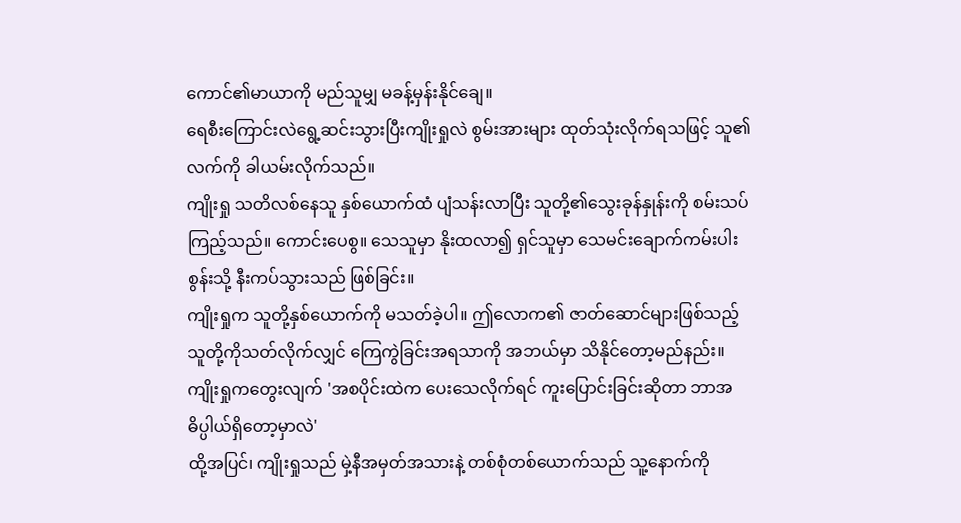ကောင်၏မာယာကို မည်သူမျှ မခန့်မှန်းနိုင်ချေ။
ရေစီးကြောင်းလဲရွေ့ဆင်းသွားပြီးကျိုးရှုလဲ စွမ်းအားများ ထုတ်သုံးလိုက်ရသဖြင့် သူ၏လက်ကို ခါယမ်းလိုက်သည်။
ကျိုးရှု သတိလစ်နေသူ နှစ်ယောက်ထံ ပျံသန်းလာပြီး သူတို့၏သွေးခုန်နှုန်းကို စမ်းသပ်ကြည့်သည်။ ကောင်းပေစွ။ သေသူမှာ နိုးထလာ၍ ရှင်သူမှာ သေမင်းချောက်ကမ်းပါးစွန်းသို့ နီးကပ်သွားသည် ဖြစ်ခြင်း။
ကျိုးရှုက သူတို့နှစ်ယောက်ကို မသတ်ခဲ့ပါ။ ဤလောက၏ ဇာတ်ဆောင်များဖြစ်သည့် သူတို့ကိုသတ်လိုက်လျှင် ကြေကွဲခြင်းအရသာကို အဘယ်မှာ သိနိုင်တော့မည်နည်း။
ကျိုးရှုကတွေးလျက် 'အစပိုင်းထဲက ပေးသေလိုက်ရင် ကူးပြောင်းခြင်းဆိုတာ ဘာအဓိပ္ပါယ်ရှိတော့မှာလဲ'
ထို့အပြင်၊ ကျိုးရှုသည် မှဲ့နီအမှတ်အသားနဲ့ တစ်စုံတစ်ယောက်သည် သူ့နောက်ကို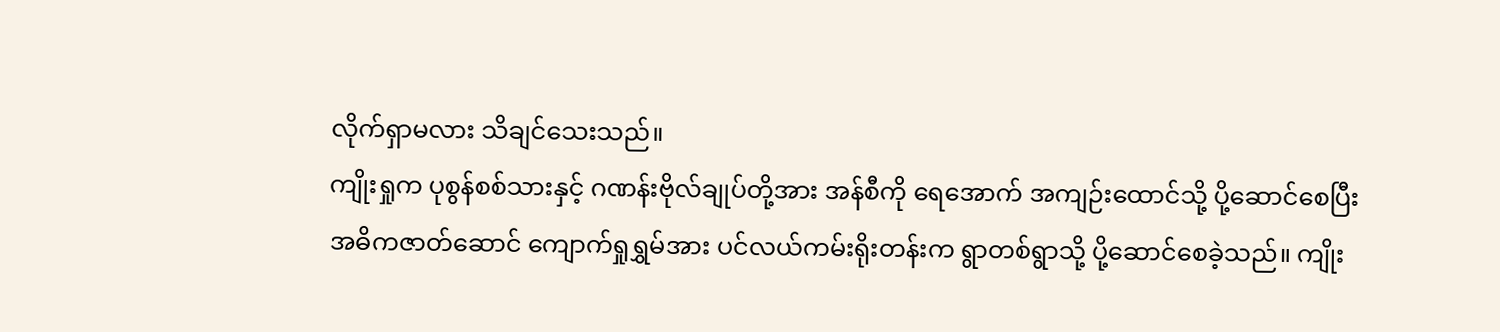လိုက်ရှာမလား သိချင်သေးသည်။
ကျိုးရှုက ပုစွန်စစ်သားနှင့် ဂဏန်းဗိုလ်ချုပ်တို့အား အန်စီကို ရေအောက် အကျဉ်းထောင်သို့ ပို့ဆောင်စေပြီး အဓိကဇာတ်ဆောင် ကျောက်ရှုရွှမ်အား ပင်လယ်ကမ်းရိုးတန်းက ရွာတစ်ရွာသို့ ပို့ဆောင်စေခဲ့သည်။ ကျိုး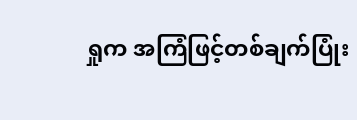ရှုက အကြံဖြင့်တစ်ချက်ပြုံး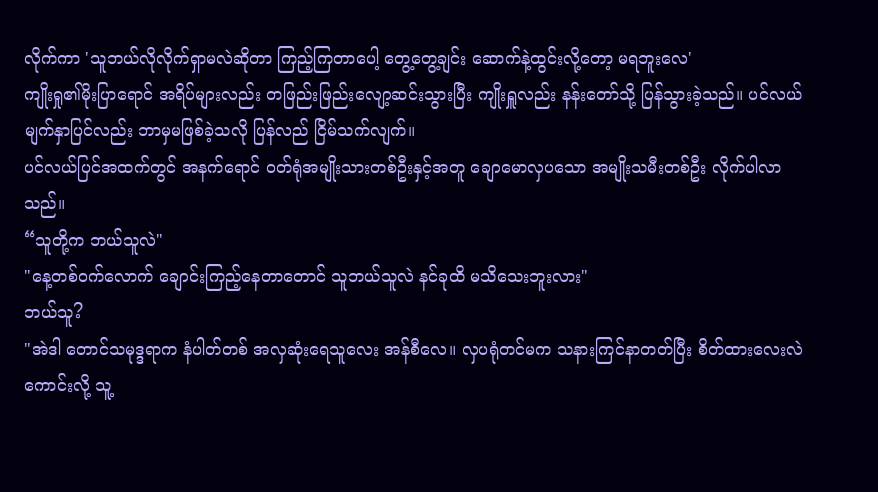လိုက်ကာ 'သူဘယ်လိုလိုက်ရှာမလဲဆိုတာ ကြည့်ကြတာပေါ့ တွေ့တွေ့ချင်း ဆောက်နဲ့ထွင်းလို့တော့ မရဘူးလေ'
ကျိုးရှု၏မိုးပြာရောင် အရိပ်များလည်း တဖြည်းဖြည်းလျော့ဆင်းသွားပြီး ကျိုးရှူလည်း နန်းတော်သို့ ပြန်သွားခဲ့သည်။ ပင်လယ်မျက်နှာပြင်လည်း ဘာမှမဖြစ်ခဲ့သလို ပြန်လည် ငြိမ်သက်လျက်။
ပင်လယ်ပြင်အထက်တွင် အနက်ရောင် ဝတ်ရုံအမျိုးသားတစ်ဦးနှင့်အတူ ချောမောလှပသော အမျိုးသမီးတစ်ဦး လိုက်ပါလာသည်။
“သူတို့က ဘယ်သူလဲ"
"နေ့တစ်ဝက်လောက် ချောင်းကြည့်နေတာတောင် သူဘယ်သူလဲ နင်ခုထိ မသိသေးဘူးလား"
ဘယ်သူ?
"အဲဒါ တောင်သမုဒ္ဒရာက နံပါတ်တစ် အလှဆုံးရေသူလေး အန်စီလေ။ လှပရုံတင်မက သနားကြင်နာတတ်ပြီး စိတ်ထားလေးလဲ ကောင်းလို့ သူ့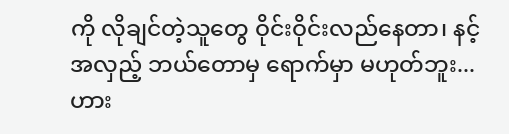ကို လိုချင်တဲ့သူတွေ ဝိုင်းဝိုင်းလည်နေတာ၊ နင့်အလှည့် ဘယ်တောမှ ရောက်မှာ မဟုတ်ဘူး...ဟား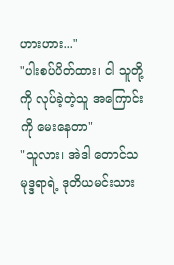ဟားဟား..."
"ပါးစပ်ပိတ်ထား၊ ငါ သူတို့ကို လုပ်ခဲ့တဲ့သူ အကြောင်းကို မေးနေတာ"
"သူလား၊ အဲဒါ တောင်သမုဒ္ဒရာရဲ့ ဒုတိယမင်းသား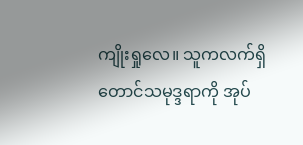ကျိုးရှုလေ။ သူကလက်ရှိ တောင်သမုဒ္ဒရာကို အုပ်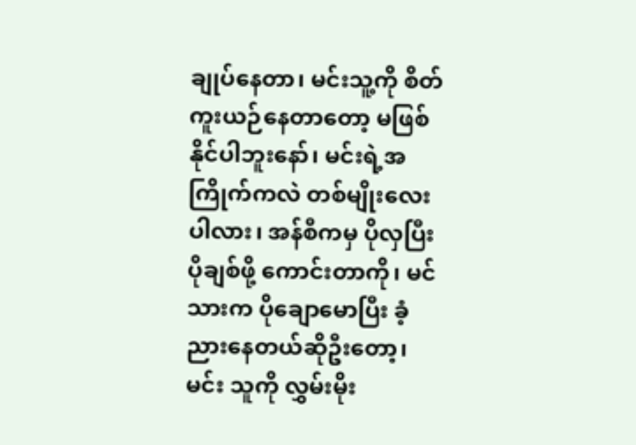ချုပ်နေတာ၊ မင်းသူ့ကို စိတ်ကူးယဉ်နေတာတော့ မဖြစ်နိုင်ပါဘူးနော်၊ မင်းရဲ့အကြိုက်ကလဲ တစ်မျိုးလေးပါလား၊ အန်စီကမှ ပိုလှပြီး ပိုချစ်ဖို့ ကောင်းတာကို၊ မင်သားက ပိုချောမောပြီး ခံ့ညားနေတယ်ဆိုဦးတော့၊ မင်း သူကို လွှမ်းမိုး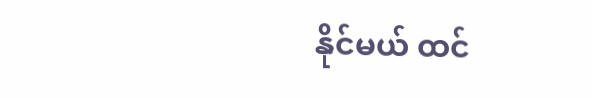နိုင်မယ် ထင်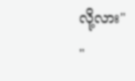လို့လား"
"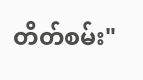တိတ်စမ်း"